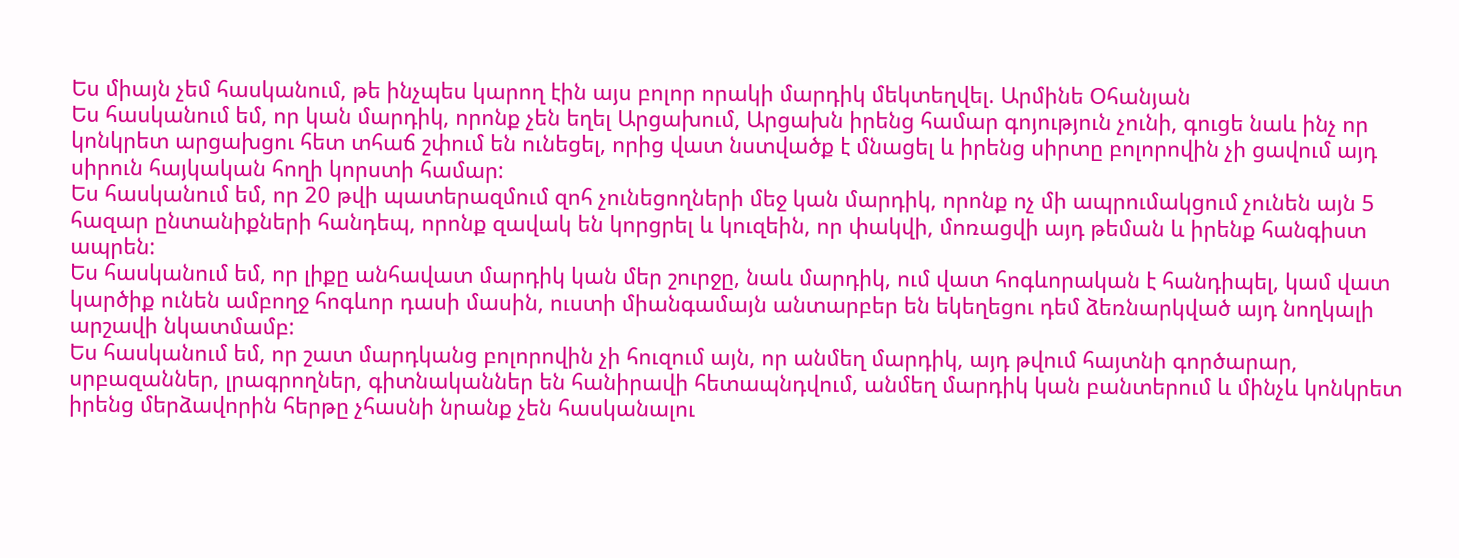Ես միայն չեմ հասկանում, թե ինչպես կարող էին այս բոլոր որակի մարդիկ մեկտեղվել. Արմինե Օհանյան
Ես հասկանում եմ, որ կան մարդիկ, որոնք չեն եղել Արցախում, Արցախն իրենց համար գոյություն չունի, գուցե նաև ինչ որ կոնկրետ արցախցու հետ տհաճ շփում են ունեցել, որից վատ նստվածք է մնացել և իրենց սիրտը բոլորովին չի ցավում այդ սիրուն հայկական հողի կորստի համար:
Ես հասկանում եմ, որ 20 թվի պատերազմում զոհ չունեցողների մեջ կան մարդիկ, որոնք ոչ մի ապրումակցում չունեն այն 5 հազար ընտանիքների հանդեպ, որոնք զավակ են կորցրել և կուզեին, որ փակվի, մոռացվի այդ թեման և իրենք հանգիստ ապրեն:
Ես հասկանում եմ, որ լիքը անհավատ մարդիկ կան մեր շուրջը, նաև մարդիկ, ում վատ հոգևորական է հանդիպել, կամ վատ կարծիք ունեն ամբողջ հոգևոր դասի մասին, ուստի միանգամայն անտարբեր են եկեղեցու դեմ ձեռնարկված այդ նողկալի արշավի նկատմամբ:
Ես հասկանում եմ, որ շատ մարդկանց բոլորովին չի հուզում այն, որ անմեղ մարդիկ, այդ թվում հայտնի գործարար, սրբազաններ, լրագրողներ, գիտնականներ են հանիրավի հետապնդվում, անմեղ մարդիկ կան բանտերում և մինչև կոնկրետ իրենց մերձավորին հերթը չհասնի նրանք չեն հասկանալու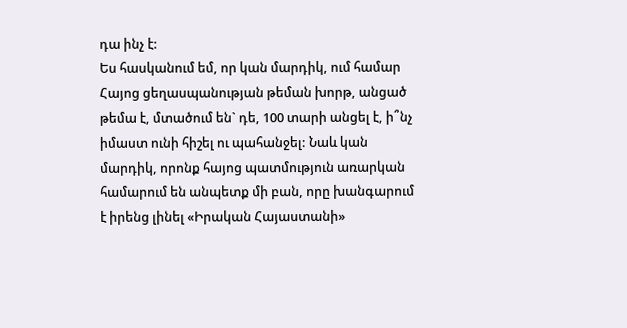դա ինչ է:
Ես հասկանում եմ, որ կան մարդիկ, ում համար Հայոց ցեղասպանության թեման խորթ, անցած թեմա է, մտածում են` դե, 100 տարի անցել է, ի՞նչ իմաստ ունի հիշել ու պահանջել: Նաև կան մարդիկ, որոնք հայոց պատմություն առարկան համարում են անպետք մի բան, որը խանգարում է իրենց լինել «Իրական Հայաստանի»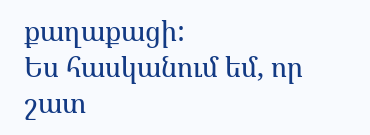քաղաքացի:
Ես հասկանում եմ, որ շատ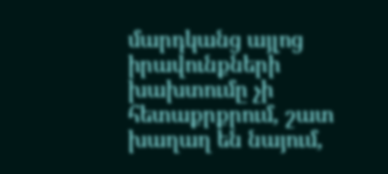մարդկանց այլոց իրավունքների խախտումը չի հետաքրքրում, շատ խաղաղ են նայում,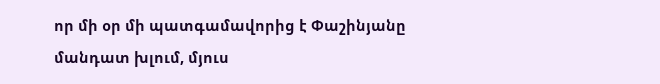որ մի օր մի պատգամավորից է Փաշինյանը մանդատ խլում, մյուս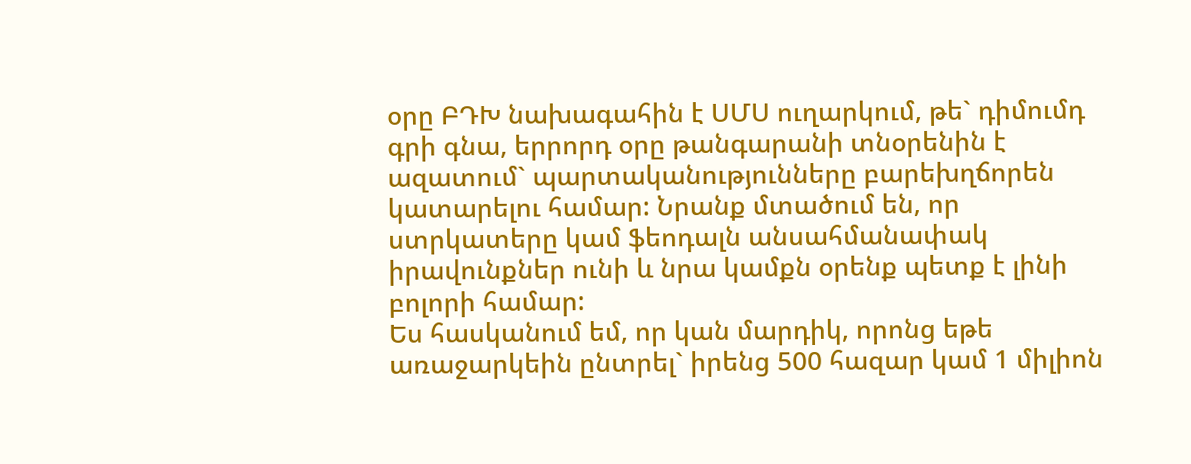օրը ԲԴԽ նախագահին է ՍՄՍ ուղարկում, թե` դիմումդ գրի գնա, երրորդ օրը թանգարանի տնօրենին է ազատում` պարտականությունները բարեխղճորեն կատարելու համար: Նրանք մտածում են, որ ստրկատերը կամ ֆեոդալն անսահմանափակ իրավունքներ ունի և նրա կամքն օրենք պետք է լինի բոլորի համար:
Ես հասկանում եմ, որ կան մարդիկ, որոնց եթե առաջարկեին ընտրել` իրենց 500 հազար կամ 1 միլիոն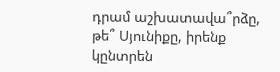դրամ աշխատավա՞րձը, թե՞ Սյունիքը, իրենք կընտրեն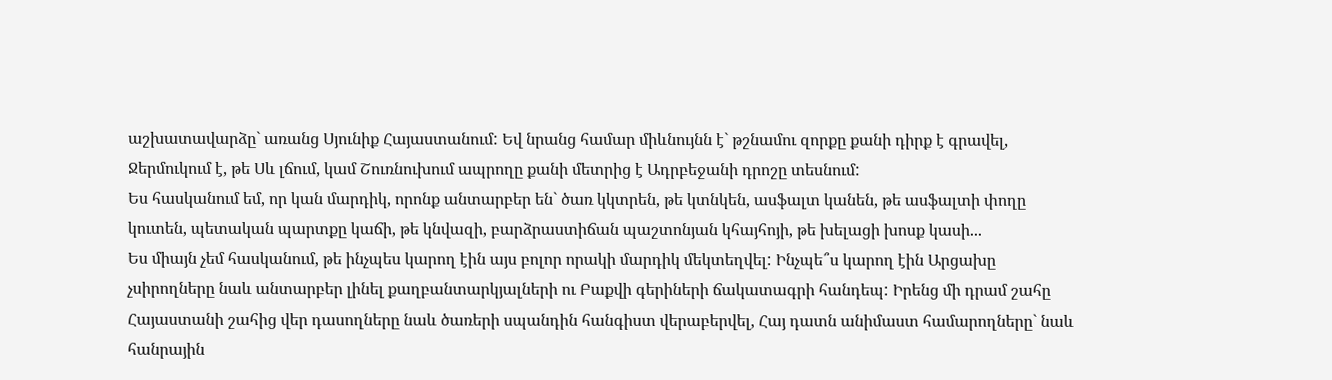աշխատավարձը` առանց Սյունիք Հայաստանում: Եվ նրանց համար միևնույնն է` թշնամու զորքը քանի դիրք է գրավել, Ջերմուկում է, թե Սև լճում, կամ Շուռնուխում ապրողը քանի մետրից է Ադրբեջանի դրոշը տեսնում:
Ես հասկանում եմ, որ կան մարդիկ, որոնք անտարբեր են` ծառ կկտրեն, թե կտնկեն, ասֆալտ կանեն, թե ասֆալտի փողը կուտեն, պետական պարտքը կաճի, թե կնվազի, բարձրաստիճան պաշտոնյան կհայհոյի, թե խելացի խոսք կասի...
Ես միայն չեմ հասկանում, թե ինչպես կարող էին այս բոլոր որակի մարդիկ մեկտեղվել: Ինչպե՞ս կարող էին Արցախը չսիրողները նաև անտարբեր լինել քաղբանտարկյալների ու Բաքվի գերիների ճակատագրի հանդեպ: Իրենց մի դրամ շահը Հայաստանի շահից վեր դասողները նաև ծառերի սպանդին հանգիստ վերաբերվել, Հայ դատն անիմաստ համարողները` նաև հանրային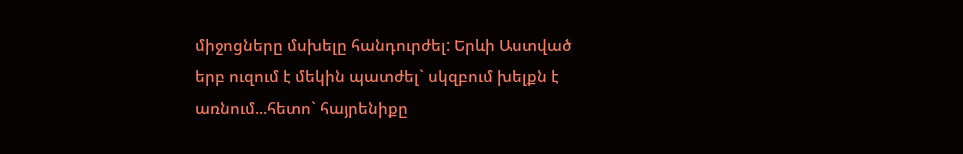միջոցները մսխելը հանդուրժել: Երևի Աստված երբ ուզում է մեկին պատժել` սկզբում խելքն է առնում...հետո` հայրենիքը